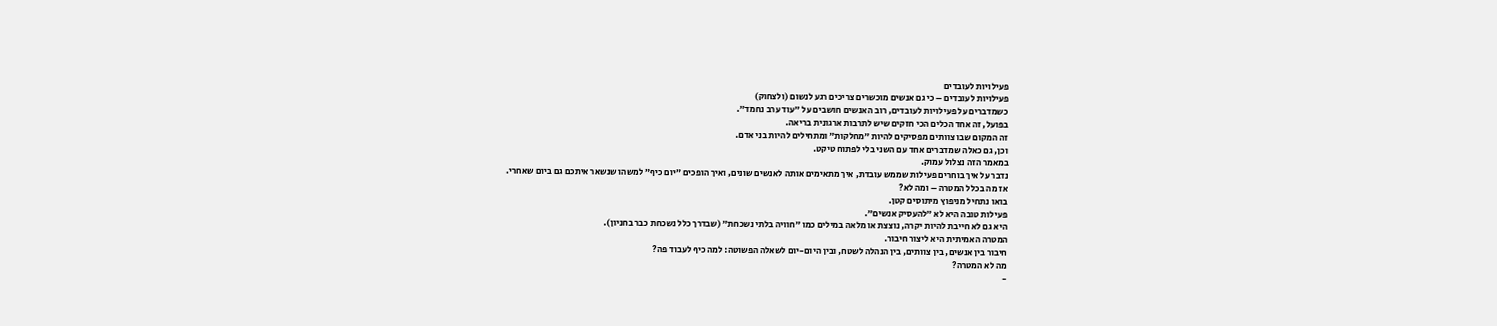פעילויות לעובדים
פעילויות לעובדים – כי גם אנשים מוכשרים צריכים רגע לנשום (ולצחוק)
כשמדברים על פעילויות לעובדים, רוב האנשים חושבים על ״עוד ערב נחמד״.
בפועל, זה אחד הכלים הכי חזקים שיש לתרבות ארגונית בריאה.
זה המקום שבו צוותים מפסיקים להיות ״מחלקות״ ומתחילים להיות בני אדם.
וכן, גם כאלה שמדברים אחד עם השני בלי לפתוח טיקט.
במאמר הזה נצלול עמוק.
נדבר על איך בוחרים פעילות שממש עובדת, איך מתאימים אותה לאנשים שונים, ואיך הופכים ״יום כיף״ למשהו שנשאר איתכם גם ביום שאחרי.
אז מה בכלל המטרה – ומה לא?
בואו נתחיל מניפוץ מיתוסים קטן.
פעילות טובה היא לא ״להעסיק אנשים״.
היא גם לא חייבת להיות יקרה, נוצצת או מלאה במילים כמו ״חוויה בלתי נשכחת״ (שבדרך כלל נשכחת כבר בחניון).
המטרה האמיתית היא ליצור חיבור.
חיבור בין אנשים, בין צוותים, בין הנהלה לשטח, ובין היום-יום לשאלה הפשוטה: למה כיף לעבוד פה?
מה לא המטרה?
-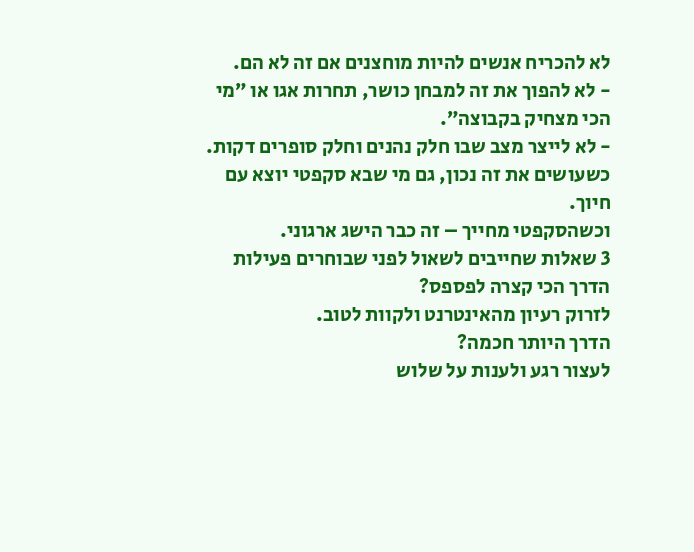לא להכריח אנשים להיות מוחצנים אם זה לא הם.
- לא להפוך את זה למבחן כושר, תחרות אגו או ״מי הכי מצחיק בקבוצה״.
- לא לייצר מצב שבו חלק נהנים וחלק סופרים דקות.
כשעושים את זה נכון, גם מי שבא סקפטי יוצא עם חיוך.
וכשהסקפטי מחייך – זה כבר הישג ארגוני.
3 שאלות שחייבים לשאול לפני שבוחרים פעילות
הדרך הכי קצרה לפספס?
לזרוק רעיון מהאינטרנט ולקוות לטוב.
הדרך היותר חכמה?
לעצור רגע ולענות על שלוש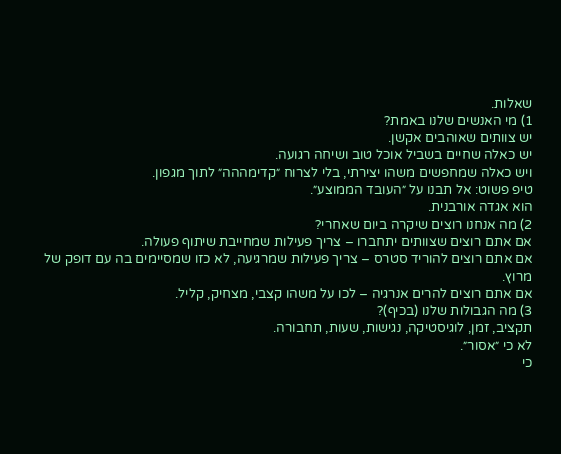שאלות.
1) מי האנשים שלנו באמת?
יש צוותים שאוהבים אקשן.
יש כאלה שחיים בשביל אוכל טוב ושיחה רגועה.
ויש כאלה שמחפשים משהו יצירתי, בלי לצרוח ״קדימההה״ לתוך מגפון.
טיפ פשוט: אל תבנו על ״העובד הממוצע״.
הוא אגדה אורבנית.
2) מה אנחנו רוצים שיקרה ביום שאחרי?
אם אתם רוצים שצוותים יתחברו – צריך פעילות שמחייבת שיתוף פעולה.
אם אתם רוצים להוריד סטרס – צריך פעילות שמרגיעה, לא כזו שמסיימים בה עם דופק של מרוץ.
אם אתם רוצים להרים אנרגיה – לכו על משהו קצבי, מצחיק, קליל.
3) מה הגבולות שלנו (בכיף)?
תקציב, זמן, לוגיסטיקה, נגישות, שעות, תחבורה.
לא כי ״אסור״.
כי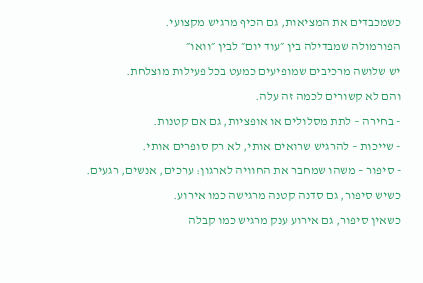כשמכבדים את המציאות, גם הכיף מרגיש מקצועי.
הפורמולה שמבדילה בין ״עוד יום״ לבין ״וואו״
יש שלושה מרכיבים שמופיעים כמעט בכל פעילות מוצלחת.
והם לא קשורים לכמה זה עלה.
- בחירה – לתת מסלולים או אופציות, גם אם קטנות.
- שייכות – להרגיש שרואים אותי, לא רק סופרים אותי.
- סיפור – משהו שמחבר את החוויה לארגון: ערכים, אנשים, רגעים.
כשיש סיפור, גם סדנה קטנה מרגישה כמו אירוע.
כשאין סיפור, גם אירוע ענק מרגיש כמו קבלה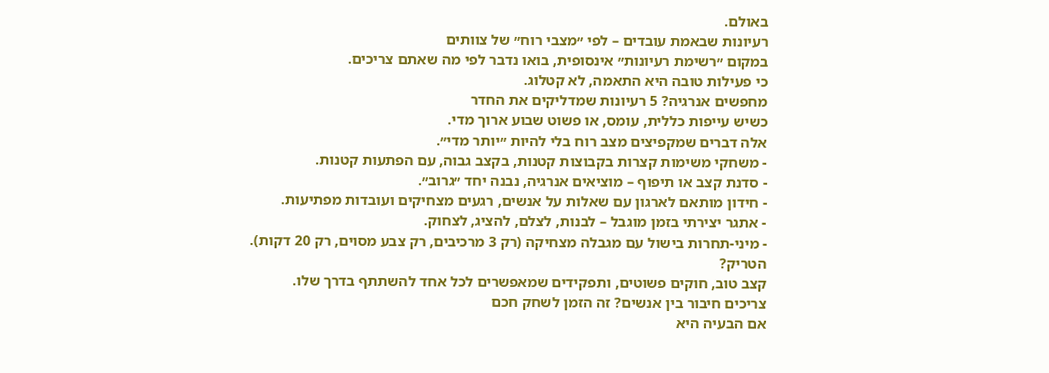באולם.
רעיונות שבאמת עובדים – לפי ״מצבי רוח״ של צוותים
במקום ״רשימת רעיונות״ אינסופית, בואו נדבר לפי מה שאתם צריכים.
כי פעילות טובה היא התאמה, לא קטלוג.
מחפשים אנרגיה? 5 רעיונות שמדליקים את החדר
כשיש עייפות כללית, עומס, או פשוט שבוע ארוך מדי.
אלה דברים שמקפיצים מצב רוח בלי להיות ״יותר מדי״.
- משחקי משימות קצרות בקבוצות קטנות, בקצב גבוה, עם הפתעות קטנות.
- סדנת קצב או תיפוף – מוציאים אנרגיה, נבנה יחד ״גרוב״.
- חידון מותאם לארגון עם שאלות על אנשים, רגעים מצחיקים ועובדות מפתיעות.
- אתגר יצירתי בזמן מוגבל – לבנות, לצלם, להציג, לצחוק.
- מיני-תחרות בישול עם מגבלה מצחיקה (רק 3 מרכיבים, רק צבע מסוים, רק 20 דקות).
הטריק?
קצב טוב, חוקים פשוטים, ותפקידים שמאפשרים לכל אחד להשתתף בדרך שלו.
צריכים חיבור בין אנשים? זה הזמן לשחק חכם
אם הבעיה היא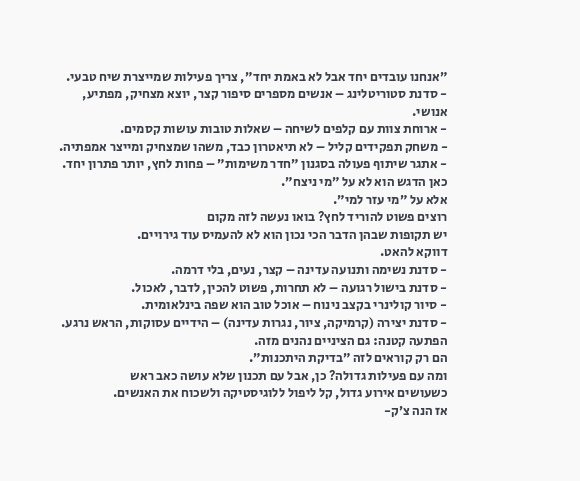״אנחנו עובדים יחד אבל לא באמת יחד״, צריך פעילות שמייצרת שיח טבעי.
- סדנת סטוריטלינג – אנשים מספרים סיפור קצר, יוצא מצחיק, מפתיע, אנושי.
- ארוחת צוות עם קלפים לשיחה – שאלות טובות עושות קסמים.
- משחק תפקידים קליל – לא תיאטרון כבד, משהו שמצחיק ומייצר אמפתיה.
- אתגר שיתוף פעולה בסגנון ״חדר משימות״ – פחות לחץ, יותר פתרון יחד.
כאן הדגש הוא לא על ״מי ניצח״.
אלא על ״מי עזר למי״.
רוצים פשוט להוריד לחץ? בואו נעשה לזה מקום
יש תקופות שבהן הדבר הכי נכון הוא לא להעמיס עוד גירויים.
דווקא להאט.
- סדנת נשימה ותנועה עדינה – קצר, נעים, בלי דרמה.
- סדנת בישול רגועה – לא תחרות, פשוט להכין, לדבר, לאכול.
- סיור קולינרי בקצב נינוח – אוכל טוב הוא שפה בינלאומית.
- סדנת יצירה (קרמיקה, ציור, נגרות עדינה) – הידיים עסוקות, הראש נרגע.
הפתעה קטנה: גם הציניים נהנים מזה.
הם רק קוראים לזה ״בדיקת היתכנות״.
ומה עם פעילות גדולה? כן, אבל עם תכנון שלא עושה כאב ראש
כשעושים אירוע גדול, קל ליפול ללוגיסטיקה ולשכוח את האנשים.
אז הנה צ׳ק-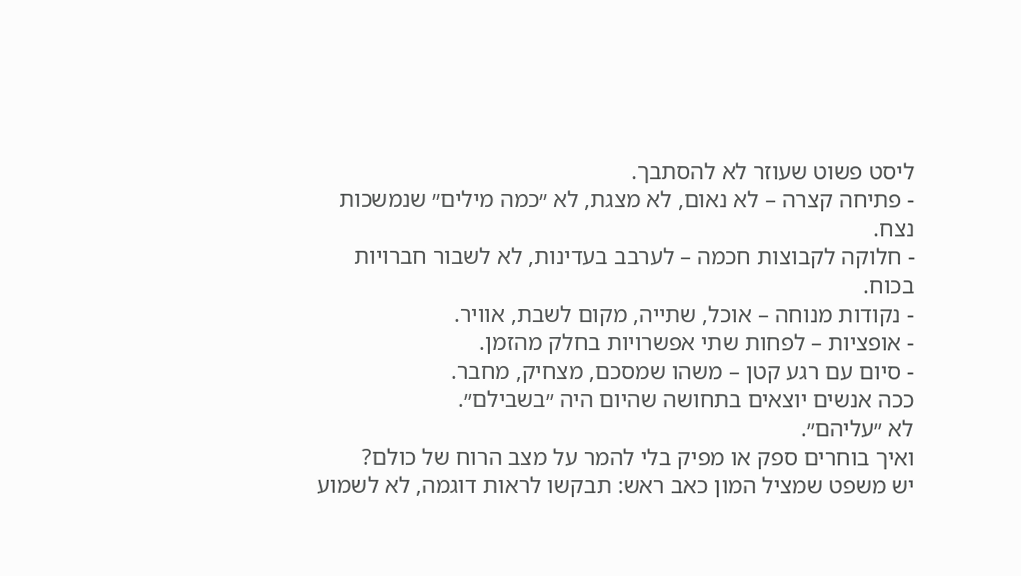ליסט פשוט שעוזר לא להסתבך.
- פתיחה קצרה – לא נאום, לא מצגת, לא ״כמה מילים״ שנמשכות נצח.
- חלוקה לקבוצות חכמה – לערבב בעדינות, לא לשבור חברויות בכוח.
- נקודות מנוחה – אוכל, שתייה, מקום לשבת, אוויר.
- אופציות – לפחות שתי אפשרויות בחלק מהזמן.
- סיום עם רגע קטן – משהו שמסכם, מצחיק, מחבר.
ככה אנשים יוצאים בתחושה שהיום היה ״בשבילם״.
לא ״עליהם״.
ואיך בוחרים ספק או מפיק בלי להמר על מצב הרוח של כולם?
יש משפט שמציל המון כאב ראש: תבקשו לראות דוגמה, לא לשמוע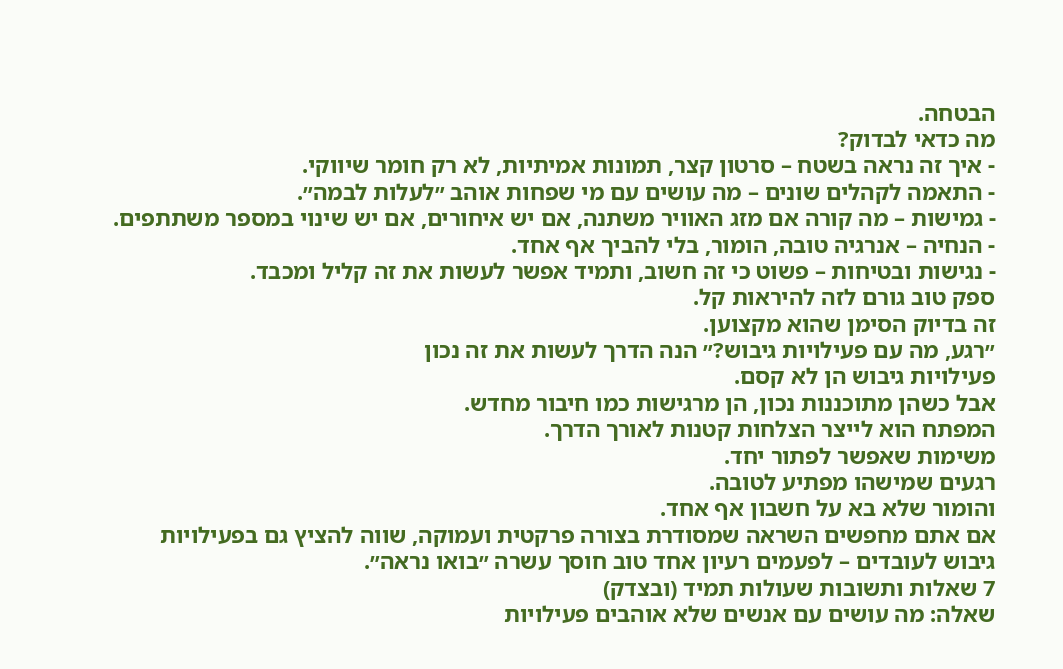הבטחה.
מה כדאי לבדוק?
- איך זה נראה בשטח – סרטון קצר, תמונות אמיתיות, לא רק חומר שיווקי.
- התאמה לקהלים שונים – מה עושים עם מי שפחות אוהב ״לעלות לבמה״.
- גמישות – מה קורה אם מזג האוויר משתנה, אם יש איחורים, אם יש שינוי במספר משתתפים.
- הנחיה – אנרגיה טובה, הומור, בלי להביך אף אחד.
- נגישות ובטיחות – פשוט כי זה חשוב, ותמיד אפשר לעשות את זה קליל ומכבד.
ספק טוב גורם לזה להיראות קל.
זה בדיוק הסימן שהוא מקצוען.
״רגע, מה עם פעילויות גיבוש?״ הנה הדרך לעשות את זה נכון
פעילויות גיבוש הן לא קסם.
אבל כשהן מתוכננות נכון, הן מרגישות כמו חיבור מחדש.
המפתח הוא לייצר הצלחות קטנות לאורך הדרך.
משימות שאפשר לפתור יחד.
רגעים שמישהו מפתיע לטובה.
והומור שלא בא על חשבון אף אחד.
אם אתם מחפשים השראה שמסודרת בצורה פרקטית ועמוקה, שווה להציץ גם בפעילויות גיבוש לעובדים – לפעמים רעיון אחד טוב חוסך עשרה ״בואו נראה״.
7 שאלות ותשובות שעולות תמיד (ובצדק)
שאלה: מה עושים עם אנשים שלא אוהבים פעילויות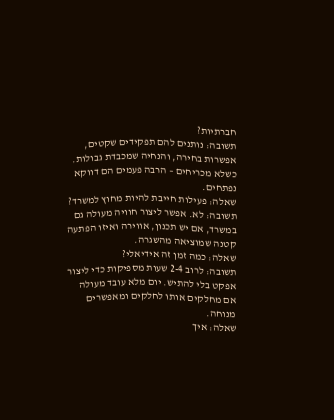חברתיות?
תשובה: נותנים להם תפקידים שקטים, אפשרות בחירה, והנחיה שמכבדת גבולות. כשלא מכריחים – הרבה פעמים הם דווקא נפתחים.
שאלה: פעילות חייבת להיות מחוץ למשרד?
תשובה: לא. אפשר ליצור חוויה מעולה גם במשרד, אם יש תכנון, אווירה ואיזו הפתעה קטנה שמוציאה מהשגרה.
שאלה: כמה זמן זה אידיאלי?
תשובה: לרוב 2-4 שעות מספיקות כדי ליצור אפקט בלי להתיש. יום מלא עובד מעולה אם מחלקים אותו לחלקים ומאפשרים מנוחה.
שאלה: איך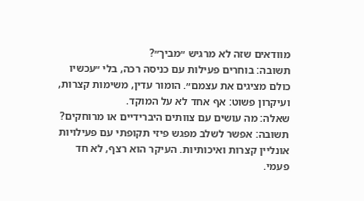מוודאים שזה לא מרגיש ״מביך״?
תשובה: בוחרים פעילות עם כניסה רכה, בלי ״עכשיו כולם מציגים את עצמם״. הומור עדין, משימות קצרות, ועיקרון פשוט: אף אחד לא על המוקד.
שאלה: מה עושים עם צוותים היברידיים או מרוחקים?
תשובה: אפשר לשלב מפגש פיזי תקופתי עם פעילויות אונליין קצרות ואיכותיות. העיקר הוא רצף, לא חד פעמי.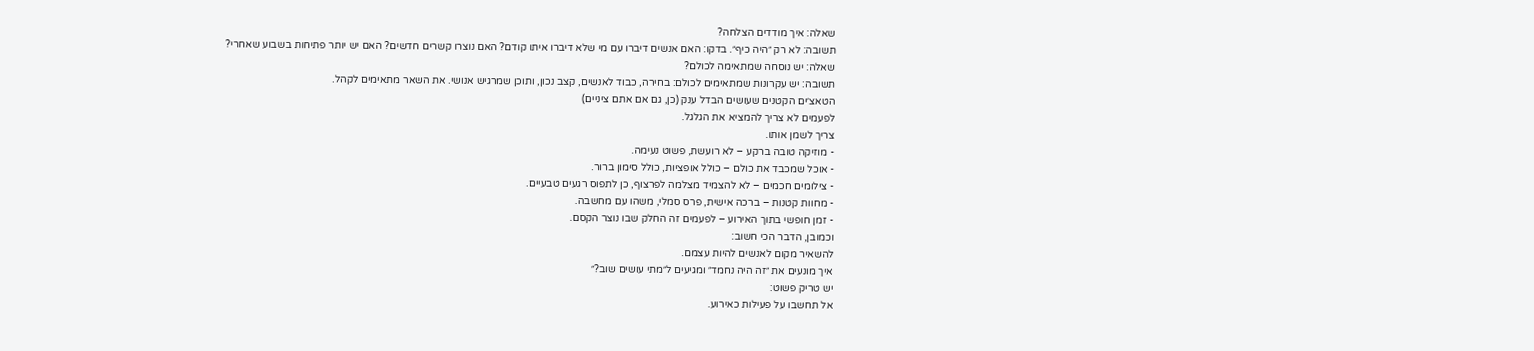שאלה: איך מודדים הצלחה?
תשובה: לא רק ״היה כיף״. בדקו: האם אנשים דיברו עם מי שלא דיברו איתו קודם? האם נוצרו קשרים חדשים? האם יש יותר פתיחות בשבוע שאחרי?
שאלה: יש נוסחה שמתאימה לכולם?
תשובה: יש עקרונות שמתאימים לכולם: בחירה, כבוד לאנשים, קצב נכון, ותוכן שמרגיש אנושי. את השאר מתאימים לקהל.
הטאצ׳ים הקטנים שעושים הבדל ענק (כן, גם אם אתם ציניים)
לפעמים לא צריך להמציא את הגלגל.
צריך לשמן אותו.
- מוזיקה טובה ברקע – לא רועשת, פשוט נעימה.
- אוכל שמכבד את כולם – כולל אופציות, כולל סימון ברור.
- צילומים חכמים – לא להצמיד מצלמה לפרצוף, כן לתפוס רגעים טבעיים.
- מחוות קטנות – ברכה אישית, פרס סמלי, משהו עם מחשבה.
- זמן חופשי בתוך האירוע – לפעמים זה החלק שבו נוצר הקסם.
וכמובן, הדבר הכי חשוב:
להשאיר מקום לאנשים להיות עצמם.
איך מונעים את ״זה היה נחמד״ ומגיעים ל״מתי עושים שוב?״
יש טריק פשוט:
אל תחשבו על פעילות כאירוע.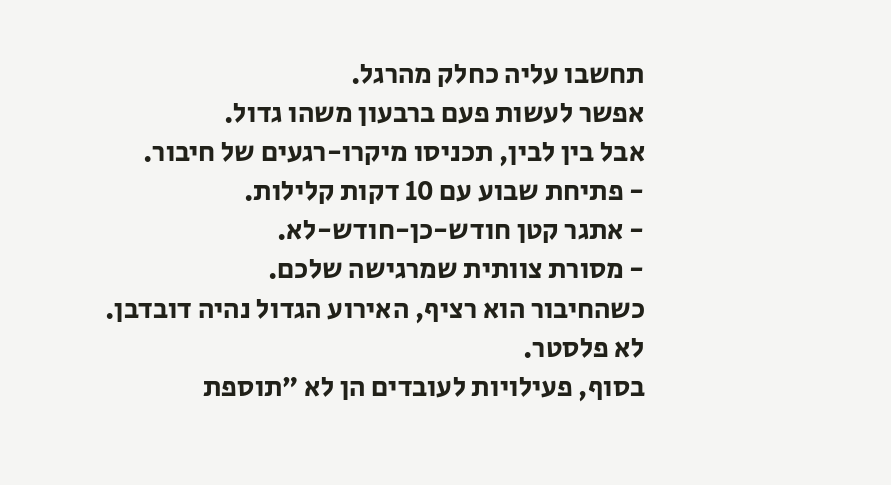תחשבו עליה כחלק מהרגל.
אפשר לעשות פעם ברבעון משהו גדול.
אבל בין לבין, תכניסו מיקרו-רגעים של חיבור.
- פתיחת שבוע עם 10 דקות קלילות.
- אתגר קטן חודש-כן-חודש-לא.
- מסורת צוותית שמרגישה שלכם.
כשהחיבור הוא רציף, האירוע הגדול נהיה דובדבן.
לא פלסטר.
בסוף, פעילויות לעובדים הן לא ״תוספת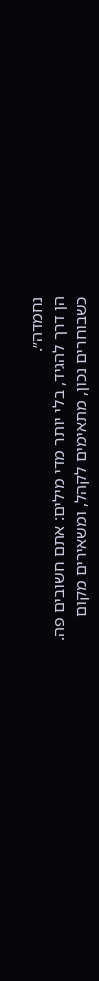נחמדה״.
הן דרך להגיד, בלי יותר מדי מילים: אתם חשובים פה.
כשבוחרים נכון, מתאימים לקהל, ומשאירים מקום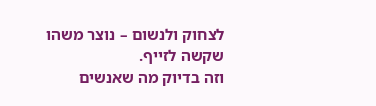לצחוק ולנשום – נוצר משהו שקשה לזייף.
וזה בדיוק מה שאנשים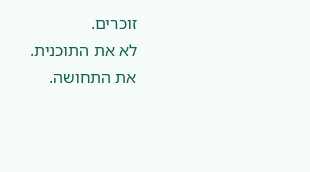זוכרים.
לא את התוכנית.
את התחושה.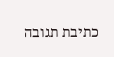כתיבת תגובה